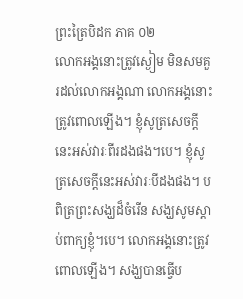ព្រះត្រៃបិដក ភាគ ០២
លោកអង្គនោះត្រូវស្ងៀម មិនសមគួរដល់លោកអង្គណា លោកអង្គនោះត្រូវពោលឡើង។ ខ្ញុំសូត្រសេចក្តីនេះអស់វារៈពីរដងផង។បេ។ ខ្ញុំសូត្រសេចក្តីនេះអស់វារៈបីដងផង។ បពិត្រព្រះសង្ឃដ៏ចំរើន សង្ឃសូមស្តាប់ពាក្យខ្ញុំ។បេ។ លោកអង្គនោះត្រូវពោលឡើង។ សង្ឃបានធ្វើប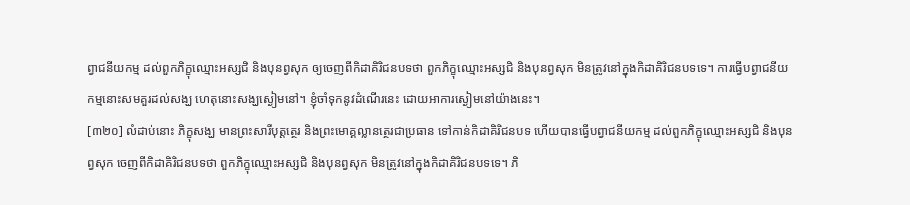ព្វាជនីយកម្ម ដល់ពួកភិក្ខុឈ្មោះអស្សជិ និងបុនព្វសុក ឲ្យចេញពីកិដាគិរិជនបទថា ពួកភិក្ខុឈ្មោះអស្សជិ និងបុនព្វសុក មិនត្រូវនៅក្នុងកិដាគិរិជនបទទេ។ ការធ្វើបព្វាជនីយកម្មនោះសមគួរដល់សង្ឃ ហេតុនោះសង្ឃស្ងៀមនៅ។ ខ្ញុំចាំទុកនូវដំណើរនេះ ដោយអាការស្ងៀមនៅយ៉ាងនេះ។
[៣២០] លំដាប់នោះ ភិក្ខុសង្ឃ មានព្រះសារីបុត្តត្ថេរ និងព្រះមោគ្គល្លានត្ថេរជាប្រធាន ទៅកាន់កិដាគិរិជនបទ ហើយបានធ្វើបព្វាជនីយកម្ម ដល់ពួកភិក្ខុឈ្មោះអស្សជិ និងបុនព្វសុក ចេញពីកិដាគិរិជនបទថា ពួកភិក្ខុឈ្មោះអស្សជិ និងបុនព្វសុក មិនត្រូវនៅក្នុងកិដាគិរិជនបទទេ។ ភិ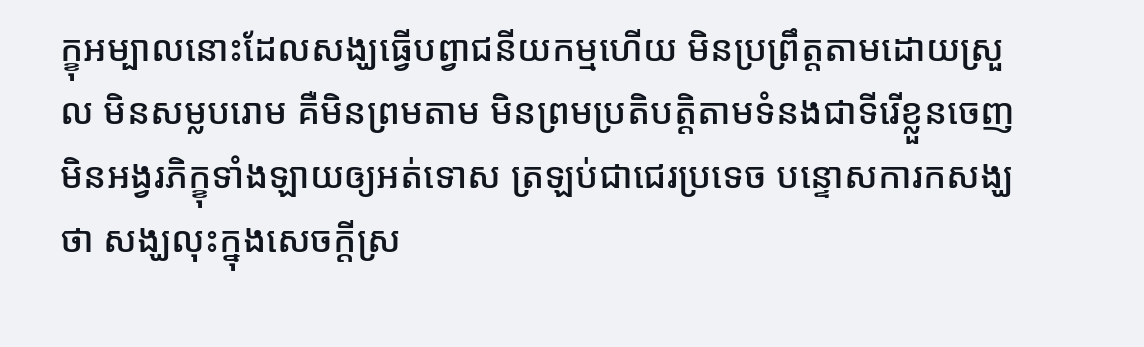ក្ខុអម្បាលនោះដែលសង្ឃធ្វើបព្វាជនីយកម្មហើយ មិនប្រព្រឹត្តតាមដោយស្រួល មិនសម្លបរោម គឺមិនព្រមតាម មិនព្រមប្រតិបត្តិតាមទំនងជាទីរើខ្លួនចេញ មិនអង្វរភិក្ខុទាំងឡាយឲ្យអត់ទោស ត្រឡប់ជាជេរប្រទេច បន្ទោសការកសង្ឃថា សង្ឃលុះក្នុងសេចក្តីស្រ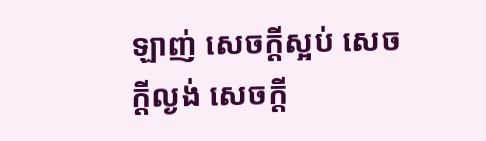ឡាញ់ សេចក្តីស្អប់ សេចក្តីល្ងង់ សេចក្តី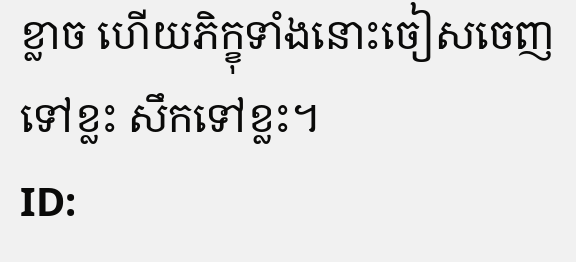ខ្លាច ហើយភិក្ខុទាំងនោះចៀសចេញទៅខ្លះ សឹកទៅខ្លះ។
ID: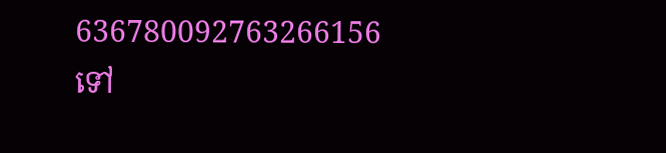636780092763266156
ទៅ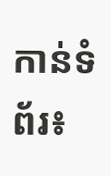កាន់ទំព័រ៖